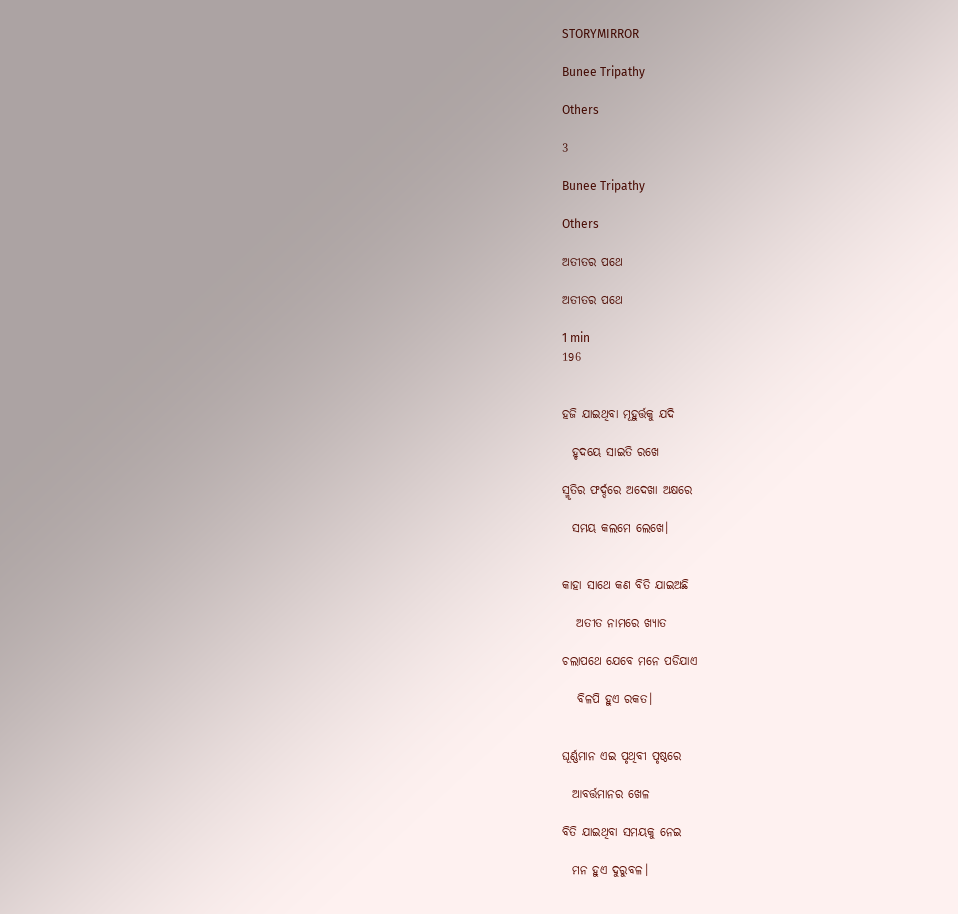STORYMIRROR

Bunee Tripathy

Others

3

Bunee Tripathy

Others

ଅତୀତର ପଥେ

ଅତୀତର ପଥେ

1 min
196


ହଜି ଯାଇଥିବା ମୂହୁର୍ତ୍ତକୁ ଯଦି

  ହୃଦୟେ ସାଇତି ରଖେ

ସ୍ମୃତିର ଫର୍ଦ୍ଦରେ ଅଦେଖା ଅକ୍ଷରେ

  ସମୟ କଲମେ ଲେଖେ।


କାହା ସାଥେ କଣ ବିତି ଯାଇଅଛି

   ଅତୀତ ନାମରେ ଖ୍ୟାତ

ଚଲାପଥେ ଯେବେ ମନେ ପଡିଯାଏ

   ବିଳପି ହୁଏ ରକତ।


ଘୂର୍ଣ୍ଣମାନ ଏଇ ପୃଥିବୀ ପୃଷ୍ଠରେ

  ଆବର୍ତ୍ତମାନର ଖେଳ

ବିତି ଯାଇଥିବା ସମୟକୁ ନେଇ

  ମନ ହୁଏ ଦୁରୁବଳ।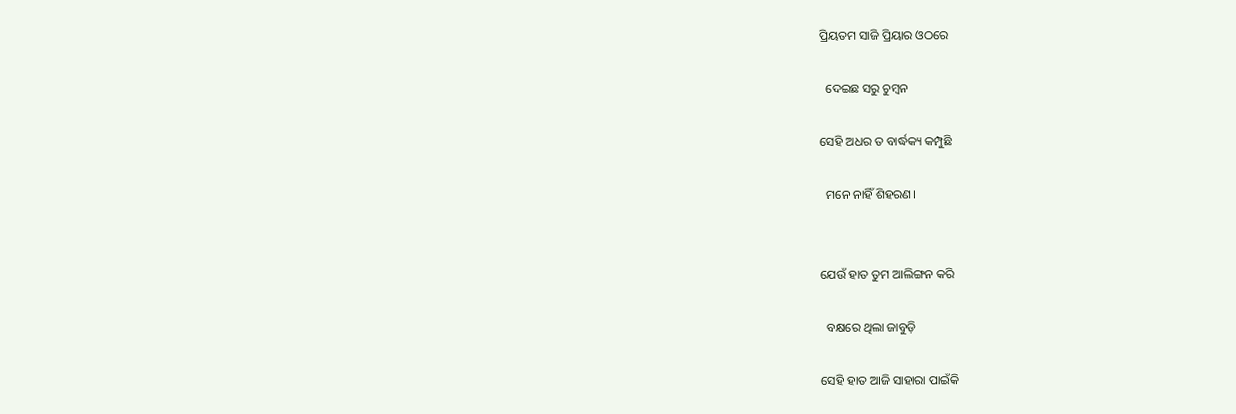ପ୍ରିୟତମ ସାଜି ପ୍ରିୟାର ଓଠରେ

  ଦେଇଛ ସରୁ ଚୁମ୍ବନ

ସେହି ଅଧର ତ ବାର୍ଦ୍ଧକ୍ୟ କମ୍ପୁଛି

  ମନେ ନାହିଁ ଶିହରଣ।


ଯେଉଁ ହାତ ତୁମ ଆଲିଙ୍ଗନ କରି

  ବକ୍ଷରେ ଥିଲା ଜାବୁଡ଼ି

ସେହି ହାତ ଆଜି ସାହାରା ପାଇଁକି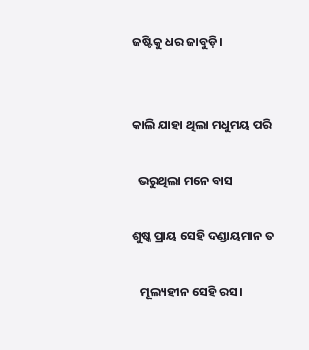ଜଷ୍ଟିକୁ ଧର ଜାବୁଡ଼ି।


କାଲି ଯାହା ଥିଲା ମଧୁମୟ ପରି

  ଭରୁଥିଲା ମନେ ବାସ

ଶୁଷ୍କ ପ୍ରାୟ ସେହି ଦଣ୍ଡାୟମାନ ତ

   ମୂଲ୍ୟହୀନ ସେହି ରସ।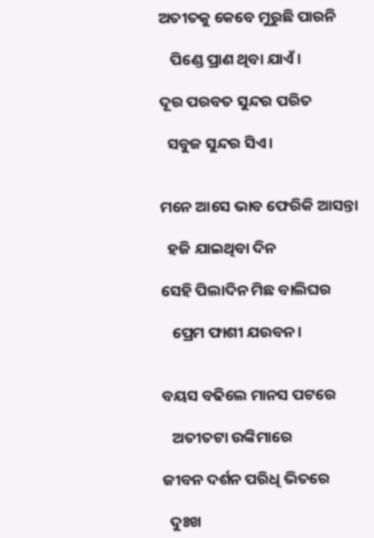ଅତୀତକୁ କେବେ ମୁରୁଛି ପାରନି

   ପିଣ୍ଡେ ପ୍ରାଣ ଥିବା ଯାଏଁ।

ଦୂର ପରବତ ସୁନ୍ଦର ପରିତ

  ସବୁଜ ସୁନ୍ଦର ସିଏ।


ମନେ ଆସେ ଭାବ ଫେରିକି ଆସନ୍ତା

  ହଜି ଯାଇଥିବା ଦିନ

ସେହି ପିଲାଦିନ ମିଛ ବାଲିଘର

   ପ୍ରେମ ଫାଶୀ ଯଉବନ।


ବୟସ ବଢିଲେ ମାନସ ପଟରେ

   ଅତୀତଟା ଉଙ୍କିମାରେ

ଜୀବନ ଦର୍ଶନ ପରିଧି ଭିତରେ

  ଦୁଃଖ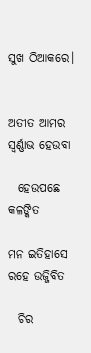ସୁଖ ଠିଆକରେ।


ଅତୀତ ଆମର ସ୍ବର୍ଣ୍ଣାଭ ହେଉବା

  ହେଉପଛେ କଳଙ୍କିତ

ମନ ଇତିହାସେ ରହେ ଉଜ୍ଜିବିତ

  ଚିର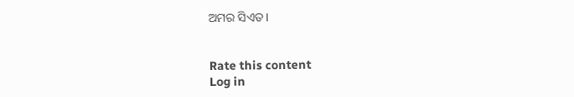ଅମର ସିଏତ।


Rate this content
Log in